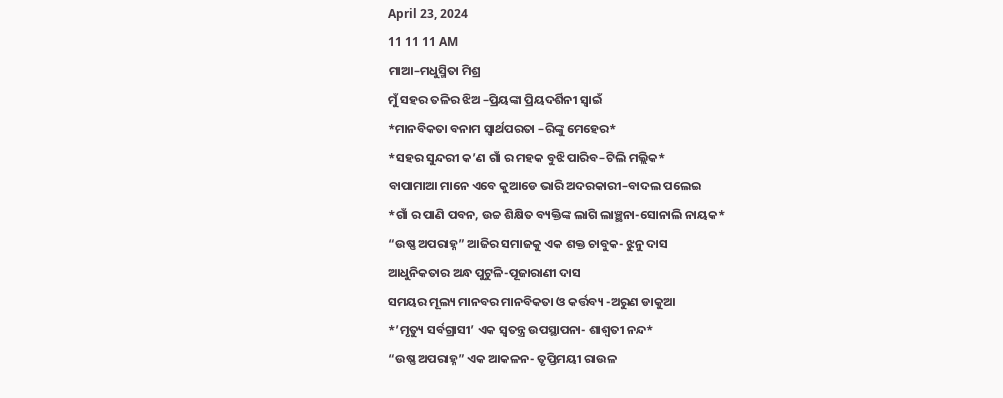April 23, 2024
11 11 11 AM
ମାଆ–ମଧୁସ୍ମିତା ମିଶ୍ର
ମୁଁ ସହର ତଳିର ଝିଅ –ପ୍ରିୟଙ୍କା ପ୍ରିୟଦର୍ଶିନୀ ସ୍ବାଇଁ
*ମାନବିକତା ବନାମ ସ୍ୱାର୍ଥପରତା –ରିଙ୍କୁ ମେହେର*
*ସହର ସୁନ୍ଦରୀ କ’ଣ ଗାଁ ର ମହକ ବୁଝି ପାରିବ–ଟିଲି ମଲ୍ଲିକ*
ବାପାମାଆ ମାନେ ଏବେ କୁଆଡେ ଭାରି ଅଦରକାରୀ–ବାଦଲ ପଲେଇ
*ଗାଁ ର ପାଣି ପବନ, ଉଚ୍ଚ ଶିକ୍ଷିତ ବ୍ୟକ୍ତିଙ୍କ ଲାଗି ଲାଞ୍ଛନା-ସୋନାଲି ନାୟକ*
“ଉଷ୍ଣ ଅପରାହ୍ନ” ଆଜିର ସମାଜକୁ ଏକ ଶକ୍ତ ଚାବୁକ- ଝୁନୁ ଦାସ
ଆଧୁନିକତାର ଅନ୍ଧ ପୁଟୁଳି-ପୂଜାରାଣୀ ଦାସ
ସମୟର ମୂଲ୍ୟ ମାନବର ମାନବିକତା ଓ କର୍ତ୍ତବ୍ୟ -ଅରୁଣ ଡାକୁଆ
*’ମୃତ୍ୟୁ ସର୍ବଗ୍ରାସୀ’ ଏକ ସ୍ୱତନ୍ତ୍ର ଉପସ୍ଥାପନା- ଶାଶ୍ଵତୀ ନନ୍ଦ*
“ଉଷ୍ଣ ଅପରାହ୍ନ” ଏକ ଆକଳନ- ତୃପ୍ତିମୟୀ ରାଉଳ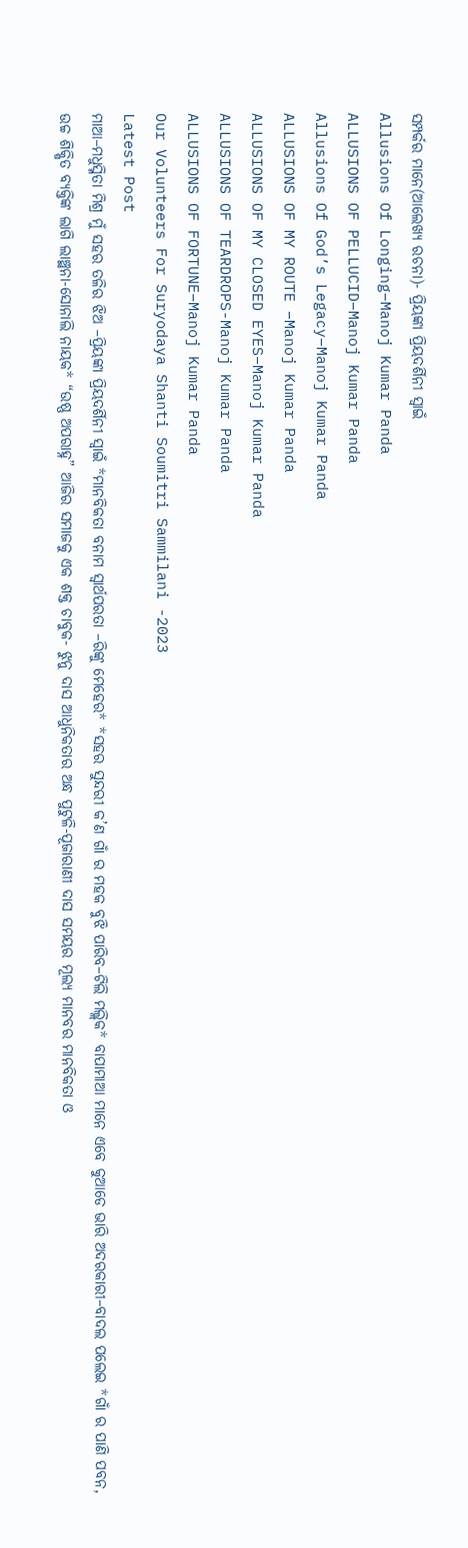ସମ୍ପର୍କର ମାନେ(ଆଲେଖ୍ୟ ରଚନା)- ପ୍ରିୟଙ୍କା ପ୍ରିୟଦର୍ଶିନୀ ସ୍ୱାଇଁ
Allusions Of Longing–Manoj Kumar Panda
ALLUSIONS OF PELLUCID–Manoj Kumar Panda
Allusions Of God’s Legacy–Manoj Kumar Panda
ALLUSIONS OF MY ROUTE –Manoj Kumar Panda
ALLUSIONS OF MY CLOSED EYES–Manoj Kumar Panda
ALLUSIONS OF TEARDROPS-Manoj Kumar Panda
ALLUSIONS OF FORTUNE–Manoj Kumar Panda
Our Volunteers For Suryodaya Shanti Soumitri Sammilani -2023
Latest Post
ମାଆ–ମଧୁସ୍ମିତା ମିଶ୍ର ମୁଁ ସହର ତଳିର ଝିଅ –ପ୍ରିୟଙ୍କା ପ୍ରିୟଦର୍ଶିନୀ ସ୍ବାଇଁ *ମାନବିକତା ବନାମ ସ୍ୱାର୍ଥପରତା –ରିଙ୍କୁ ମେହେର* *ସହର ସୁନ୍ଦରୀ କ’ଣ ଗାଁ ର ମହକ ବୁଝି ପାରିବ–ଟିଲି ମଲ୍ଲିକ* ବାପାମାଆ ମାନେ ଏବେ କୁଆଡେ ଭାରି ଅଦରକାରୀ–ବାଦଲ ପଲେଇ *ଗାଁ ର ପାଣି ପବନ, ଉଚ୍ଚ ଶିକ୍ଷିତ ବ୍ୟକ୍ତିଙ୍କ ଲାଗି ଲାଞ୍ଛନା-ସୋନାଲି ନାୟକ* “ଉଷ୍ଣ ଅପରାହ୍ନ” ଆଜିର ସମାଜକୁ ଏକ ଶକ୍ତ ଚାବୁକ- ଝୁନୁ ଦାସ ଆଧୁନିକତାର ଅନ୍ଧ ପୁଟୁଳି-ପୂଜାରାଣୀ ଦାସ ସମୟର ମୂଲ୍ୟ ମାନବର ମାନବିକତା ଓ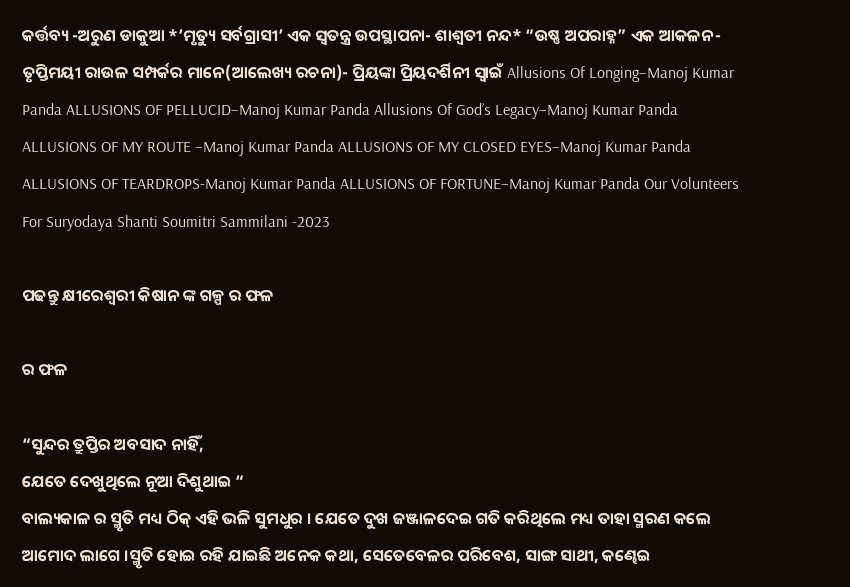କର୍ତ୍ତବ୍ୟ -ଅରୁଣ ଡାକୁଆ *’ମୃତ୍ୟୁ ସର୍ବଗ୍ରାସୀ’ ଏକ ସ୍ୱତନ୍ତ୍ର ଉପସ୍ଥାପନା- ଶାଶ୍ଵତୀ ନନ୍ଦ* “ଉଷ୍ଣ ଅପରାହ୍ନ” ଏକ ଆକଳନ- ତୃପ୍ତିମୟୀ ରାଉଳ ସମ୍ପର୍କର ମାନେ(ଆଲେଖ୍ୟ ରଚନା)- ପ୍ରିୟଙ୍କା ପ୍ରିୟଦର୍ଶିନୀ ସ୍ୱାଇଁ Allusions Of Longing–Manoj Kumar Panda ALLUSIONS OF PELLUCID–Manoj Kumar Panda Allusions Of God’s Legacy–Manoj Kumar Panda ALLUSIONS OF MY ROUTE –Manoj Kumar Panda ALLUSIONS OF MY CLOSED EYES–Manoj Kumar Panda ALLUSIONS OF TEARDROPS-Manoj Kumar Panda ALLUSIONS OF FORTUNE–Manoj Kumar Panda Our Volunteers For Suryodaya Shanti Soumitri Sammilani -2023

ପଢନ୍ତୁ କ୍ଷୀରେଶ୍ୱରୀ କିଷାନ ଙ୍କ ଗଳ୍ପ ର ଫଳ

ର ଫଳ

“ସୁନ୍ଦର ତ୍ରୁପ୍ତିର ଅବସାଦ ନାହିଁ,
ଯେତେ ଦେଖୁଥିଲେ ନୂଆ ଦିଶୁଥାଇ “
ବାଲ୍ୟକାଳ ର ସ୍ମୃତି ମଧ୍ୟ ଠିକ୍ ଏହି ଭଳି ସୁମଧୁର । ଯେତେ ଦୁଖ ଜଞ୍ଜାଳଦେଇ ଗତି କରିଥିଲେ ମଧ୍ୟ ତାହା ସ୍ମରଣ କଲେ ଆମୋଦ ଲାଗେ ।ସ୍ମୃତି ହୋଇ ରହି ଯାଇଛି ଅନେକ କଥା, ସେତେବେଳର ପରିବେଶ, ସାଙ୍ଗ ସାଥୀ, କଣ୍ଢେଇ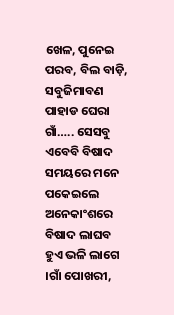ଖେଳ, ପୁନେଇ ପରବ, ବିଲ ବାଡ଼ି, ସବୁଜିମାବଣ ପାହାଡ ଘେରା ଗାଁ….. ସେସବୁ ଏବେବି ବିଷାଦ ସମୟରେ ମନେ ପକେଇଲେ ଅନେକାଂଶରେ ବିଷାଦ ଲାଘବ ହୁଏ ଭଳି ଲାଗେ ।ଗାଁ ପୋଖରୀ,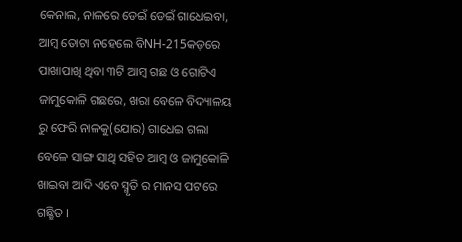କେନାଲ, ନାଳରେ ଡେଇଁ ଡେଇଁ ଗାଧେଇବା, ଆମ୍ବ ତୋଟା ନହେଲେ ବିNH-215କଡ଼ରେ ପାଖାପାଖି ଥିବା ୩ଟି ଆମ୍ବ ଗଛ ଓ ଗୋଟିଏ ଜାମୁକୋଳି ଗଛରେ, ଖରା ବେଳେ ବିଦ୍ୟାଳୟ ରୁ ଫେରି ନାଳକୁ(ଯୋର) ଗାଧେଇ ଗଲା ବେଳେ ସାଙ୍ଗ ସାଥି ସହିତ ଆମ୍ବ ଓ ଜାମୁକୋଳି ଖାଇବା ଆଦି ଏବେ ସ୍ମୃତି ର ମାନସ ପଟରେ ଗଛ୍ଛିତ ।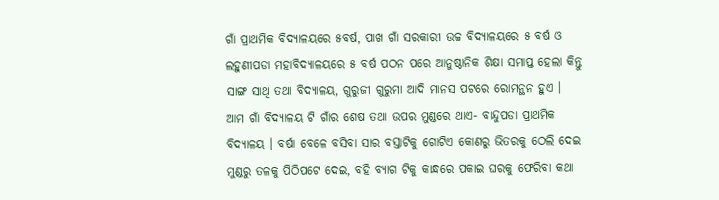ଗାଁ ପ୍ରାଥମିକ ବିଦ୍ୟାଳୟରେ ୫ବର୍ଷ, ପାଖ ଗାଁ ସରକାରୀ ଉଚ୍ଚ ବିଦ୍ୟାଳୟରେ ୫ ବର୍ଷ ଓ ଲହୁଣୀପଡା ମହାବିଦ୍ୟାଳୟରେ ୫ ବର୍ଷ ପଠନ ପରେ ଆନୁଷ୍ଠାନିକ ଶିକ୍ଷା ସମାପ୍ତ ହେଲା କିନ୍ତୁ ସାଙ୍ଗ ସାଥି ତଥା ବିଦ୍ୟାଳୟ, ଗୁରୁଜୀ ଗୁରୁମା ଆଦି ମାନସ ପଟରେ ରୋମନ୍ଥନ ହୁଏ ।
ଆମ ଗାଁ ବିଦ୍ୟାଳୟ ଟି ଗାଁର ଶେଷ ତଥା ଉପର ମୁଣ୍ଡରେ ଥାଏ- ବାନ୍ଦୁପଡା ପ୍ରାଥମିକ ବିଦ୍ୟାଳୟ । ବର୍ଷା ବେଳେ ବସିବା ସାର ବସ୍ତାଟିକୁ ଗୋଟିଏ କୋଣରୁ ଭିତରକୁ ଠେଲି ଦେଇ ମୁଣ୍ଡରୁ ତଳକୁ ପିଠିପଟେ ଦେଇ, ବହି ବ୍ୟାଗ ଟିକୁ କାନ୍ଧରେ ପକାଇ ଘରକୁ ଫେରିବା କଥା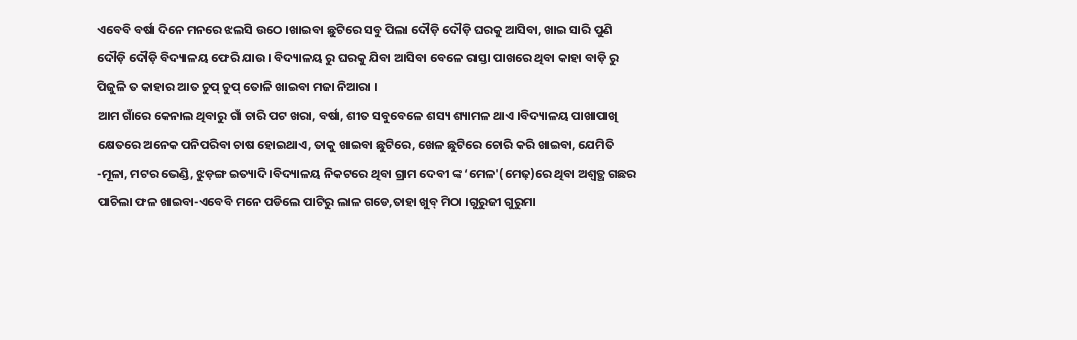ଏବେବି ବର୍ଷା ଦିନେ ମନରେ ଝଲସି ଉଠେ ।ଖାଇବା ଛୁଟିରେ ସବୁ ପିଲା ଦୌଡ଼ି ଦୌଡ଼ି ଘରକୁ ଆସିବା, ଖାଇ ସାରି ପୁଣି ଦୌଡ଼ି ଦୌଡ଼ି ବିଦ୍ୟାଳୟ ଫେରି ଯାଉ । ବିଦ୍ୟାଳୟ ରୁ ଘରକୁ ଯିବା ଆସିବା ବେଳେ ରାସ୍ତା ପାଖରେ ଥିବା କାହା ବାଡ଼ି ରୁ ପିଜୁଳି ତ କାହାର ଆତ ଚୁପ୍ ଚୁପ୍ ତୋଳି ଖାଇବା ମଜା ନିଆରା ।
ଆମ ଗାଁରେ କେନାଲ ଥିବାରୁ ଗାଁ ଚାରି ପଟ ଖରା, ବର୍ଷା, ଶୀତ ସବୁବେଳେ ଶସ୍ୟ ଶ୍ୟାମଳ ଥାଏ ।ବିଦ୍ୟାଳୟ ପାଖାପାଖି କ୍ଷେତରେ ଅନେକ ପନିପରିବା ଚାଷ ହୋଇଥାଏ, ତାକୁ ଖାଇବା ଛୁଟିରେ, ଖେଳ ଛୁଟିରେ ଚୋରି କରି ଖାଇବା, ଯେମିତି -ମୂଳା, ମଟର ଭେଣ୍ଡି, ଝୁଡ଼ଙ୍ଗ ଇତ୍ୟାଦି ।ବିଦ୍ୟାଳୟ ନିକଟରେ ଥିବା ଗ୍ରାମ ଦେବୀ ଙ୍କ ‘ମେଳ'(ମେଢ଼)ରେ ଥିବା ଅଶ୍ୱତ୍ଥ ଗଛର ପାଚିଲା ଫଳ ଖାଇବା-ଏବେବି ମନେ ପଡିଲେ ପାଟିରୁ ଲାଳ ଗଡେ,ତାହା ଖୁବ୍ ମିଠା ।ଗୁରୁଜୀ ଗୁରୁମା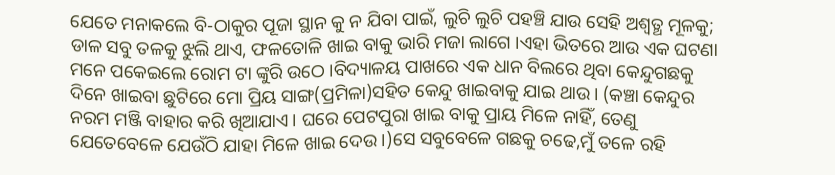ଯେତେ ମନାକଲେ ବି-ଠାକୁର ପୂଜା ସ୍ଥାନ କୁ ନ ଯିବା ପାଇଁ, ଲୁଚି ଲୁଚି ପହଞ୍ଚି ଯାଉ ସେହି ଅଶ୍ୱତ୍ଥ ମୂଳକୁ; ଡାଳ ସବୁ ତଳକୁ ଝୁଲି ଥାଏ, ଫଳତୋଳି ଖାଇ ବାକୁ ଭାରି ମଜା ଲାଗେ ।ଏହା ଭିତରେ ଆଉ ଏକ ଘଟଣା ମନେ ପକେଇଲେ ରୋମ ଟା ଙ୍କୁରି ଉଠେ ।ବିଦ୍ୟାଳୟ ପାଖରେ ଏକ ଧାନ ବିଲରେ ଥିବା କେନ୍ଦୁଗଛକୁ ଦିନେ ଖାଇବା ଛୁଟିରେ ମୋ ପ୍ରିୟ ସାଙ୍ଗ(ପ୍ରମିଳା)ସହିତ କେନ୍ଦୁ ଖାଇବାକୁ ଯାଇ ଥାଉ। (କଞ୍ଚା କେନ୍ଦୁର ନରମ ମଞ୍ଜି ବାହାର କରି ଖିଆଯାଏ। ଘରେ ପେଟପୁରା ଖାଇ ବାକୁ ପ୍ରାୟ ମିଳେ ନାହିଁ, ତେଣୁ ଯେତେବେଳେ ଯେଉଁଠି ଯାହା ମିଳେ ଖାଇ ଦେଉ ।)ସେ ସବୁବେଳେ ଗଛକୁ ଚଢେ,ମୁଁ ତଳେ ରହି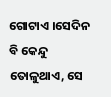ଗୋଟାଏ ।ସେଦିନ ବି କେନ୍ଦୁ ତୋଳୁଥାଏ, ସେ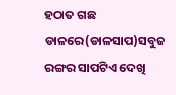ହଠାତ ଗଛ ଡାଳରେ(ଡାଳସାପ)ସବୁଜ ରଙ୍ଗର ସାପଟିଏ ଦେଖି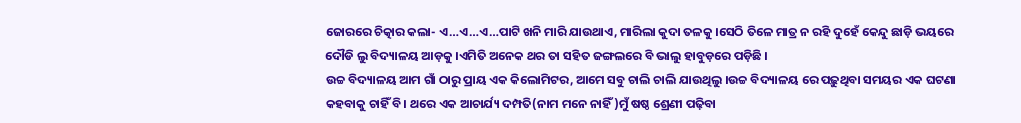ଜୋରରେ ଚିତ୍କାର କଲା- ଏ…ଏ…ଏ…ପାଟି ଖନି ମାରି ଯାଉଥାଏ, ମାରିଲା କୁଦା ତଳକୁ ।ସେଠି ତିଳେ ମାତ୍ର ନ ରହି ଦୁହେଁ କେନ୍ଦୁ ଛାଡ଼ି ଭୟରେ ଦୌଡି ଲୁ ବିଦ୍ୟାଳୟ ଆଡ଼କୁ ।ଏମିତି ଅନେକ ଥର ତା ସହିତ ଜଙ୍ଗଲରେ ବି ଭାଲୁ ହାବୁଡ଼ରେ ପଡ଼ିଛି ।
ଉଚ୍ଚ ବିଦ୍ୟାଳୟ ଆମ ଗାଁ ଠାରୁ ପ୍ରାୟ ଏକ କିଲୋମିଟର, ଆମେ ସବୁ ଚାଲି ଚାଲି ଯାଉଥିଲୁ ।ଉଚ୍ଚ ବିଦ୍ୟାଳୟ ରେ ପଢ଼ୁଥିବା ସମୟର ଏକ ଘଟଣା କହବାକୁ ଚାହିଁ ବି। ଥରେ ଏକ ଆଚାର୍ଯ୍ୟ ଦମ୍ପତି(ନାମ ମନେ ନାହିଁ)ମୁଁ ଷଷ୍ଠ ଶ୍ରେଣୀ ପଢ଼ିବା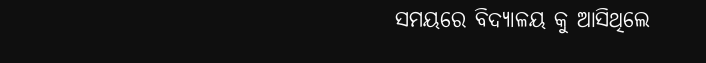ସମୟରେ ବିଦ୍ୟାଳୟ କୁ ଆସିଥିଲେ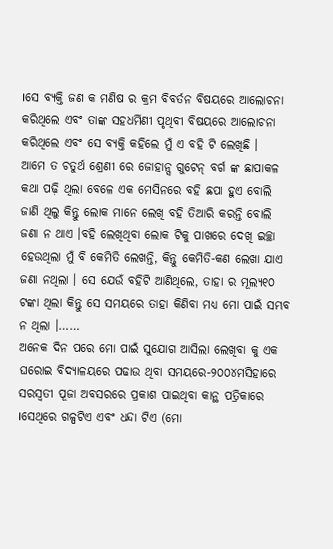।ସେ ବ୍ୟକ୍ତି ଜଣ କ ମଣିଷ ର କ୍ରମ ବିବର୍ତନ ବିଷୟରେ ଆଲୋଚନା କରିଥିଲେ ଏବଂ ତାଙ୍କ ସହଧର୍ମିଣୀ ପୃଥିବୀ ବିଷୟରେ ଆଲୋଚନା କରିଥିଲେ ଏବଂ ସେ ବ୍ୟକ୍ତି କହିଲେ ମୁଁ ଏ ବହି ଟି ଲେଖିଛି ।
ଆମେ ତ ଚତୁର୍ଥ ଶ୍ରେଣୀ ରେ ଜୋହାନ୍ସ ଗୁଟେନ୍ ବର୍ଗ ଙ୍କ ଛାପାକଳ କଥା ପଢ଼ି ଥିଲା ବେଳେ ଏକ ମେସିନରେ ବହି ଛପା ହୁଏ ବୋଲି ଜାଣି ଥିଲୁ କିନ୍ତୁ ଲୋକ ମାନେ ଲେଖି ବହି ତିଆରି କରନ୍ତି ବୋଲି ଜଣା ନ ଥାଏ ।ବହି ଲେଖିଥିବା ଲୋକ ଟିକୁ ପାଖରେ ଦେଖି ଇଚ୍ଛା ହେଉଥିଲା ମୁଁ ବି କେମିତି ଲେଖନ୍ତି, କିନ୍ତୁ କେମିତି-କଣ ଲେଖା ଯାଏ ଜଣା ନଥିଲା । ସେ ଯେଉଁ ବହିଟି ଆଣିଥିଲେ, ତାହା ର ମୂଲ୍ୟ୧୦ ଟଙ୍କା ଥିଲା କିନ୍ତୁ ସେ ସମୟରେ ତାହା କିଣିବା ମଧ୍ୟ ମୋ ପାଇଁ ସମ୍ଭବ ନ ଥିଲା ।……
ଅନେକ ଦିନ ପରେ ମୋ ପାଇଁ ସୁଯୋଗ ଆସିଲା ଲେଖିବା କୁ ଏକ ଘରୋଇ ବିଦ୍ୟାଳୟରେ ପଢାଉ ଥିବା ସମୟରେ-୨୦୦୪ମସିହାରେ ସରସ୍ୱତୀ ପୂଜା ଅବସରରେ ପ୍ରକାଶ ପାଇଥିବା କାନ୍ଥ ପତ୍ରିକାରେ ।ସେଥିରେ ଗଳ୍ପଟିଏ ଏବଂ ଧନ୍ଦା ଟିଏ (ମୋ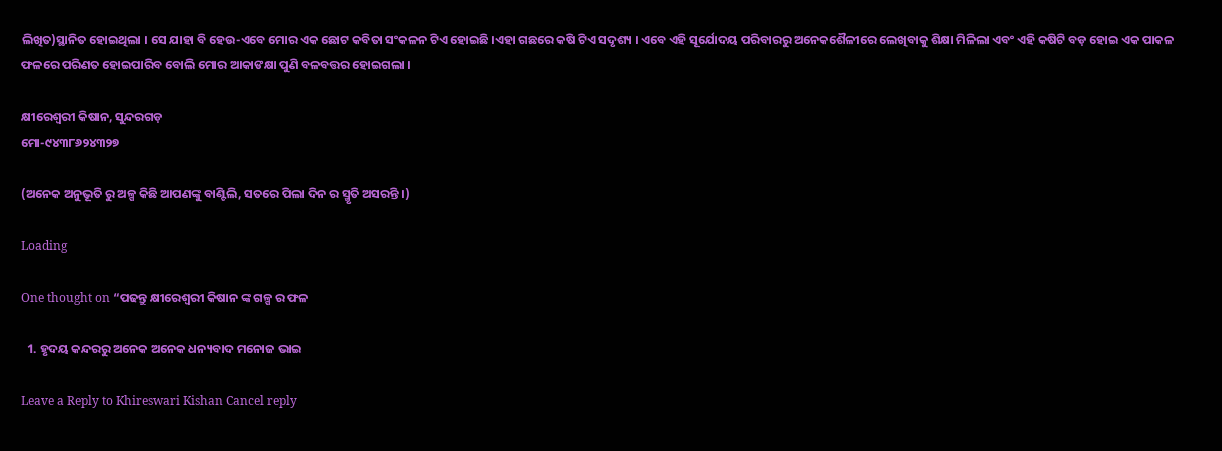ଲିଖିତ)ସ୍ଥାନିତ ହୋଇଥିଲା । ସେ ଯାହା ବି ହେଉ-ଏବେ ମୋର ଏକ ଛୋଟ କବିତା ସଂକଳନ ଟିଏ ହୋଇଛି ।ଏହା ଗଛରେ କଷି ଟିଏ ସଦୃଶ୍ୟ । ଏବେ ଏହି ସୂର୍ଯୋଦୟ ପରିବାରରୁ ଅନେକଶୈଳୀରେ ଲେଖିବାକୁ ଶିକ୍ଷା ମିଳିଲା ଏବଂ ଏହି କଷିଟି ବଡ଼ ହୋଇ ଏକ ପାକଳ ଫଳରେ ପରିଣତ ହୋଇପାରିବ ବୋଲି ମୋର ଆକାଙକ୍ଷା ପୁଣି ବଳବତ୍ତର ହୋଇଗଲା ।

କ୍ଷୀରେଶ୍ୱରୀ କିଷାନ, ସୁନ୍ଦରଗଡ଼
ମୋ-୯୪୩୮୬୨୪୩୨୭

(ଅନେକ ଅନୁଭୂତି ରୁ ଅଳ୍ପ କିଛି ଆପଣଙ୍କୁ ବାଣ୍ଟିଲି, ସତରେ ପିଲା ଦିନ ର ସ୍ମୃତି ଅସରନ୍ତି ।)

Loading

One thought on “ପଢନ୍ତୁ କ୍ଷୀରେଶ୍ୱରୀ କିଷାନ ଙ୍କ ଗଳ୍ପ ର ଫଳ

  1. ହୃଦୟ କନ୍ଦରରୁ ଅନେକ ଅନେକ ଧନ୍ୟବାଦ ମନୋଜ ଭାଇ

Leave a Reply to Khireswari Kishan Cancel reply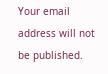Your email address will not be published.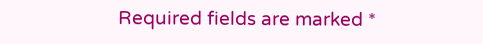Required fields are marked *